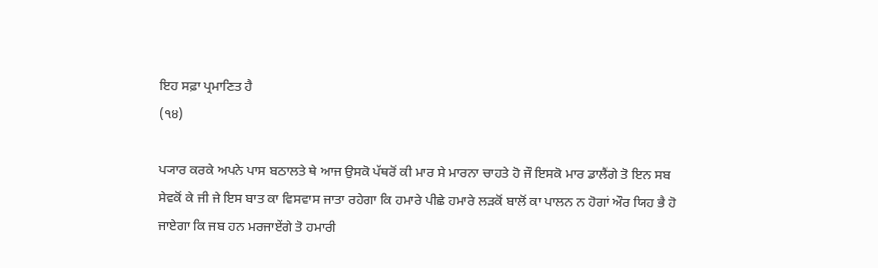ਇਹ ਸਫ਼ਾ ਪ੍ਰਮਾਣਿਤ ਹੈ
(੧੪)

ਪ੍ਯਾਰ ਕਰਕੇ ਅਪਨੇ ਪਾਸ ਬਠਾਲਤੇ ਥੇ ਆਜ ਉਸਕੋ ਪੱਥਰੋਂ ਕੀ ਮਾਰ ਸੇ ਮਾਰਨਾ ਚਾਹਤੇ ਹੋ ਜੌ ਇਸਕੋ ਮਾਰ ਡਾਲੈਂਗੇ ਤੋ ਇਨ ਸਬ ਸੇਵਕੋਂ ਕੇ ਜੀ ਜੇ ਇਸ ਬਾਤ ਕਾ ਵਿਸਵਾਸ ਜਾਤਾ ਰਹੇਗਾ ਕਿ ਹਮਾਰੇ ਪੀਛੇ ਹਮਾਰੇ ਲੜਕੋਂ ਬਾਲੋਂ ਕਾ ਪਾਲਨ ਨ ਹੋਗਾਂ ਔਰ ਯਿਹ ਭੈ ਹੋ ਜਾਏਗਾ ਕਿ ਜਬ ਹਨ ਮਰਜਾਏਂਗੇ ਤੋ ਹਮਾਰੀ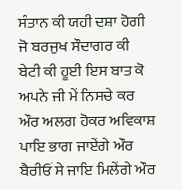ਸੰਤਾਨ ਕੀ ਯਹੀ ਦਸ਼ਾ ਹੋਗੀ ਜੋ ਬਰਜੁਖ ਸੌਦਾਗਰ ਕੀ ਬੇਟੀ ਕੀ ਹੂਈ ਇਸ ਬਾਤ ਕੋ ਅਪਨੇ ਜੀ ਮੇਂ ਨਿਸਚੇ ਕਰ ਔਰ ਅਲਗ ਹੋਕਰ ਅਵਿਕਾਸ਼ ਪਾਇ ਭਾਗ ਜਾਏਂਗੇ ਔਰ ਬੈਰੀਓਂ ਸੇ ਜਾਇ ਮਿਲੇਂਗੇ ਔਰ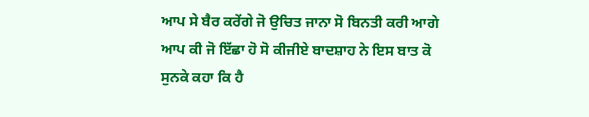ਆਪ ਸੇ ਬੈਰ ਕਰੇਂਗੇ ਜੋ ਉਚਿਤ ਜਾਨਾ ਸੋ ਬਿਨਤੀ ਕਰੀ ਆਗੇ ਆਪ ਕੀ ਜੋ ਇੱਛਾ ਹੋ ਸੋ ਕੀਜੀਏ ਬਾਦਸ਼ਾਹ ਨੇ ਇਸ ਬਾਤ ਕੋ ਸੁਨਕੇ ਕਹਾ ਕਿ ਹੈ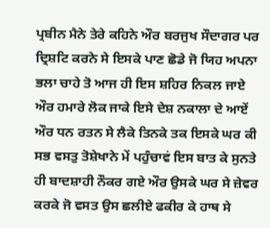ਪ੍ਰਬੀਨ ਮੈਨੇ ਤੇਰੇ ਕਹਿਨੇ ਔਰ ਬਰਜੁਖ ਸੌਦਾਗਰ ਪਰ ਦ੍ਰਿਸ਼ਟਿ ਕਰਨੇ ਸੇ ਇਸਕੇ ਪਾਣ ਛੋਡੇ ਜੋ ਯਿਹ ਅਪਨਾ ਭਲਾ ਚਾਹੇ ਤੋ ਆਜ ਹੀ ਇਸ ਸ਼ਹਿਰ ਨਿਕਲ ਜਾਏ ਔਰ ਹਮਾਰੇ ਲੋਕ ਜਾਕੇ ਇਸੇ ਦੇਸ਼ ਨਕਾਲਾ ਦੇ ਆਏਂ ਔਰ ਧਨ ਰਤਨ ਸੇ ਲੈਕੇ ਤਿਨਕੇ ਤਕ ਇਸਕੇ ਘਰ ਕੀ ਸਭ ਵਸਤੁ ਤੋਸ਼ੇਖਾਨੇ ਮੇਂ ਪਹੁੰਚਾਵਂ ਇਸ ਬਾਤ ਕੇ ਸੁਨਤੇ ਹੀ ਬਾਦਸ਼ਾਹੀ ਨੌਕਰ ਗਏ ਔਰ ਉਸਕੇ ਘਰ ਸੇ ਜ਼ੇਵਰ ਕਰਕੇ ਜੋ ਵਸਤ ਉਸ ਛਲੀਏ ਫਕੀਰ ਕੇ ਹਾਥ ਸੇ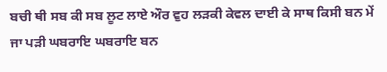ਬਚੀ ਥੀ ਸਬ ਕੀ ਸਬ ਲੂਟ ਲਾਏ ਔਰ ਵੁਹ ਲੜਕੀ ਕੇਵਲ ਦਾਈ ਕੇ ਸਾਥ ਕਿਸੀ ਬਨ ਮੇਂ ਜਾ ਪੜੀ ਘਬਰਾਇ ਘਬਰਾਇ ਬਨ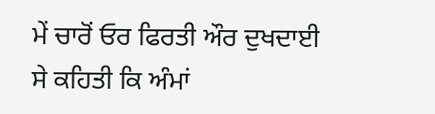ਮੇਂ ਚਾਰੋਂ ਓਰ ਫਿਰਤੀ ਔਰ ਦੁਖਦਾਈ ਸੇ ਕਹਿਤੀ ਕਿ ਅੰਮਾਂ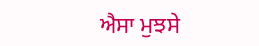ਐਸਾ ਮੁਝਸੇ